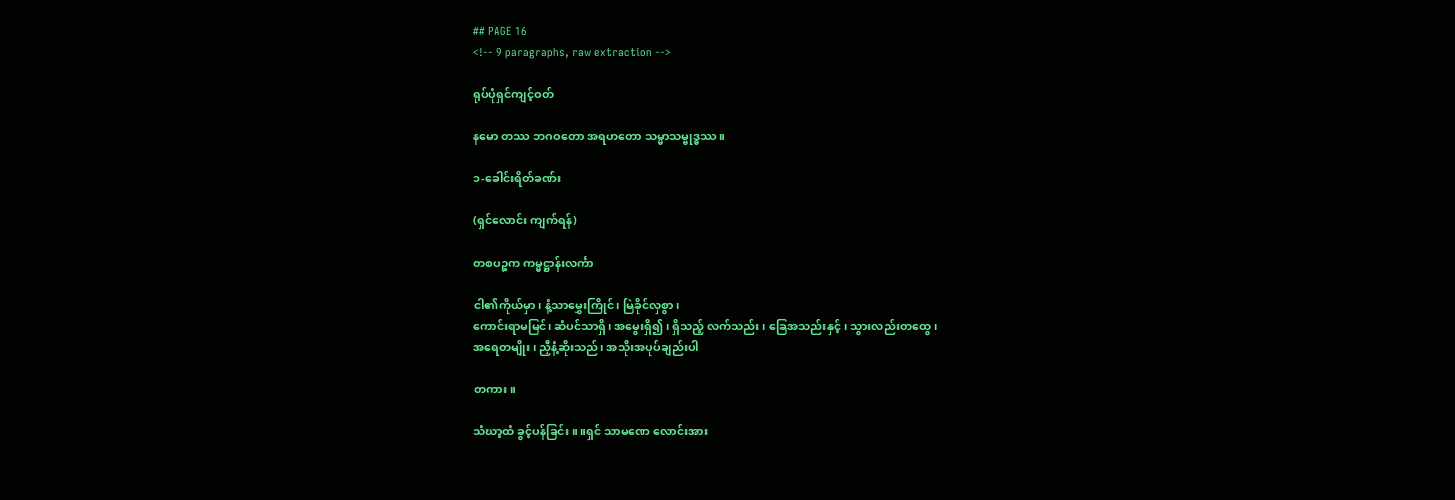## PAGE 16
<!-- 9 paragraphs, raw extraction -->

ရုပ်ပုံရှင်ကျင့်ဝတ်

နမော တဿ ဘဂဝတော အရဟတော သမ္မာသမ္ဗုဒ္ဓဿ။

၁-ခေါင်းရိတ်ခဏ်း

(ရှင်လောင်း ကျက်ရန်)

တစပဉ္စက ကမ္မဋ္ဌာန်းလင်္ကာ

ငါ၏ကိုယ်မှာ၊ နံ့သာမွှေးကြိုင်၊ မြဲခိုင်လှစွာ၊
ကောင်းရာမမြင်၊ ဆံပင်သာရှိ၊ အမွေးရှိ၍ ၊ ရှိသည့် လက်သည်း၊ ခြေအသည်းနှင့် ၊ သွားလည်းတထွေ၊
အရေတမျိုး၊ ညှီနံ့ဆိုးသည်၊ အသိုးအပုပ်ချည်းပါ

တကား။

သံဃာ့ထံ ခွင့်ပန်ခြင်း။ ။ရှင် သာမဏေ လောင်းအား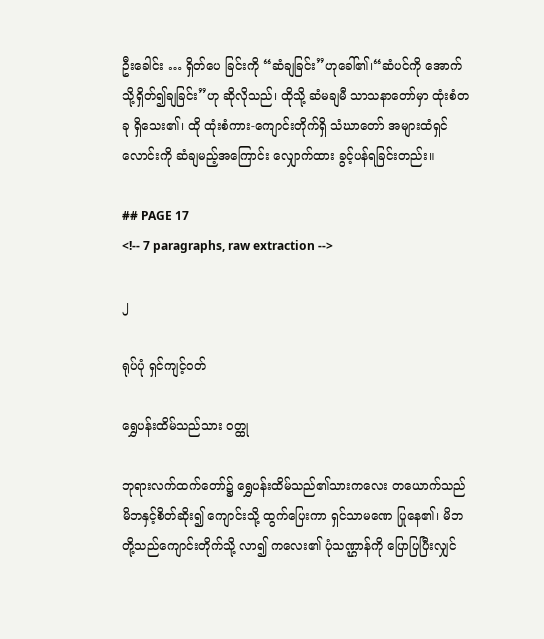ဦးခေါင်း … ရှိတ်ပေ ခြင်းကို “ဆံချခြင်း”ဟုခေါ်၏၊“ဆံပင်ကို အောက်သို့ရှိတ်၍ချခြင်း”ဟု ဆိုလိုသည်၊ ထိုသို့ ဆံမချမီ သာသနာတော်မှာ ထုံးစံတခု ရှိသေး၏၊ ထို ထုံးစံကား-ကျောင်းတိုက်ရှိ သံဃာတော် အများထံရှင်လောင်းကို ဆံချမည့်အကြောင်း လျှောက်ထား ခွင့်ပန်ရခြင်းတည်း။

## PAGE 17
<!-- 7 paragraphs, raw extraction -->

၂

ရုပ်ပုံ ရှင်ကျင့်ဝတ်

ရွှေပန်းထိမ်သည်သား ဝတ္ထု

ဘုရားလက်ထက်တော်၌ ရွှေပန်းထိမ်သည်၏သားကလေး တယောက်သည် မိဘနှင့်စိတ်ဆိုး၍ ကျောင်းသို့ ထွက်ပြေးကာ ရှင်သာမဏေ ပြုနေ၏၊ မိဘတို့သည်ကျောင်းတိုက်သို့ လာ၍ ကလေး၏ ပုံသဏ္ဌာန်ကို ပြောပြပြီးလျှင်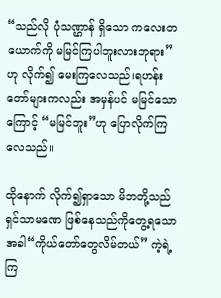“သည်လို ပုံသဏ္ဌာန် ရှိသော ကလေးတယောက်ကို မမြင်ကြပါဘူးလားဘုရား”ဟု လိုက်၍ မေးကြလေသည်၊ရဟန်းတော်များကလည်း အမှန်ပင် မမြင်သောကြောင့် “မမြင်ဘူး”ဟု ပြောလိုက်ကြလေသည်။

ထိုနောက် လိုက်၍ရှာသော မိဘတို့သည် ရှင်သာမဏေ ဖြစ်နေသည်ကိုတွေ့ရသောအခါ“ကိုယ်တော်တွေလိမ်တယ်” ကဲ့ရဲ့ကြ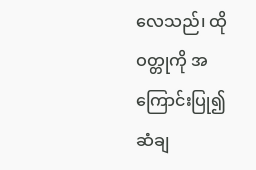လေသည်၊ ထိုဝတ္တုကို အကြောင်းပြု၍ ဆံချ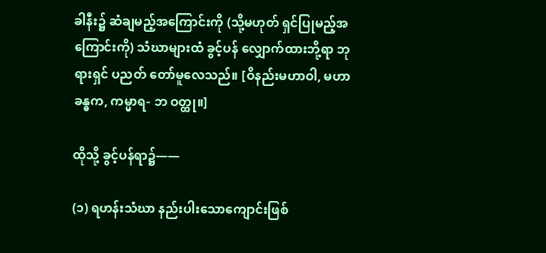ခါနီး၌ ဆံချမည့်အကြောင်းကို (သို့မဟုတ် ရှင်ပြုမည့်အကြောင်းကို) သံဃာများထံ ခွင့်ပန် လျှောက်ထားဘို့ရာ ဘုရားရှင် ပညတ် တော်မူလေသည်။ [ဝိနည်းမဟာဝါ, မဟာခန္ဓက, ကမ္မာရ- ဘ ဝတ္ထု။]

ထိုသို့ ခွင့်ပန်ရာ၌——

(၁) ရဟန်းသံဃာ နည်းပါးသောကျောင်းဖြစ်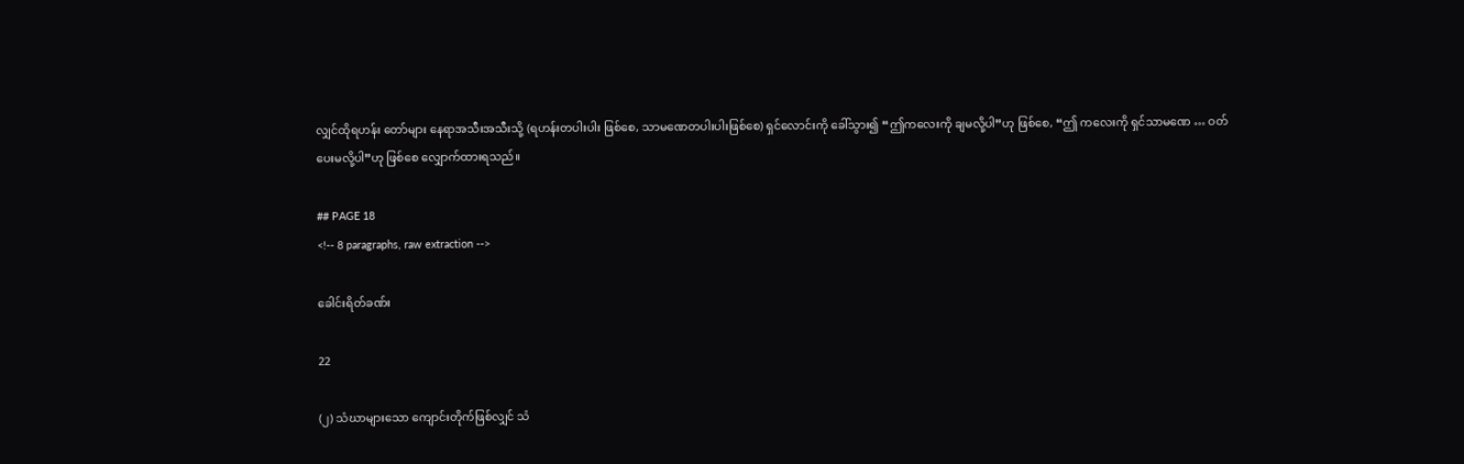လျှင်ထိုရဟန်း တော်များ နေရာအသီးအသီးသို့ (ရဟန်းတပါးပါး ဖြစ်စေ, သာမဏေတပါးပါးဖြစ်စေ) ရှင်လောင်းကို ခေါ်သွား၍ “ဤကလေးကို ချမလို့ပါ”ဟု ဖြစ်စေ, “ဤ ကလေးကို ရှင်သာမဏေ … ဝတ်ပေးမလို့ပါ”ဟု ဖြစ်စေ လျှောက်ထားရသည်။

## PAGE 18
<!-- 8 paragraphs, raw extraction -->

ခေါင်းရိတ်ခဏ်း

22

(၂) သံဃာများသော ကျောင်းတိုက်ဖြစ်လျှင် သံ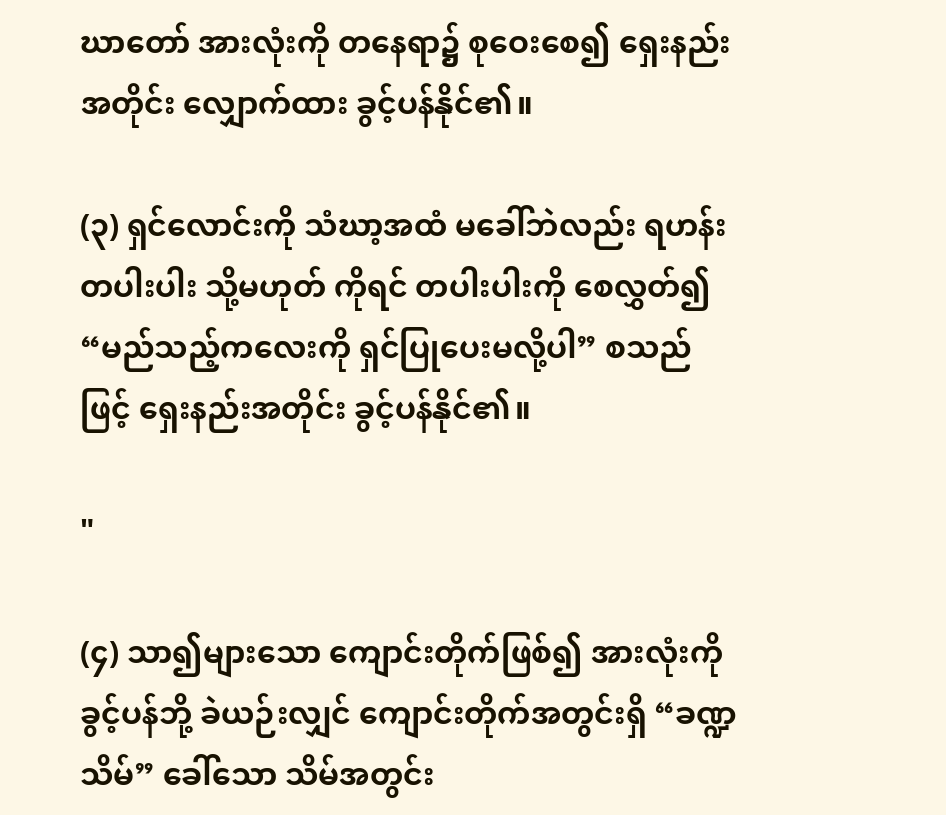ဃာတော် အားလုံးကို တနေရာ၌ စုဝေးစေ၍ ရှေးနည်းအတိုင်း လျှောက်ထား ခွင့်ပန်နိုင်၏။

(၃) ရှင်လောင်းကို သံဃာ့အထံ မခေါ်ဘဲလည်း ရဟန်း တပါးပါး သို့မဟုတ် ကိုရင် တပါးပါးကို စေလွှတ်၍ “မည်သည့်ကလေးကို ရှင်ပြုပေးမလို့ပါ” စသည်ဖြင့် ရှေးနည်းအတိုင်း ခွင့်ပန်နိုင်၏။

"

(၄) သာ၍များသော ကျောင်းတိုက်ဖြစ်၍ အားလုံးကို ခွင့်ပန်ဘို့ ခဲယဉ်းလျှင် ကျောင်းတိုက်အတွင်းရှိ “ခဏ္ဍ သိမ်” ခေါ်သော သိမ်အတွင်း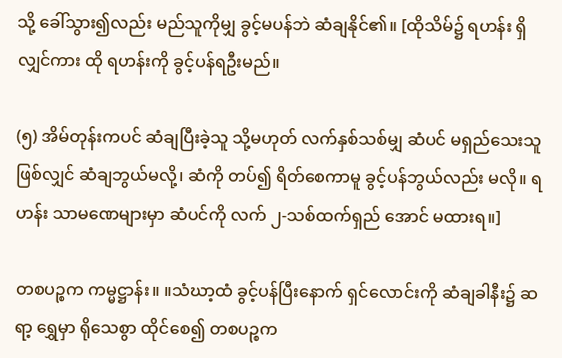သို့ ခေါ်သွား၍လည်း မည်သူကိုမျှ ခွင့်မပန်ဘဲ ဆံချနိုင်၏။ [ထိုသိမ်၌ ရဟန်း ရှိလျှင်ကား ထို ရဟန်းကို ခွင့်ပန်ရဦးမည်။

(၅) အိမ်တုန်းကပင် ဆံချပြီးခဲ့သူ သို့မဟုတ် လက်နှစ်သစ်မျှ ဆံပင် မရှည်သေးသူဖြစ်လျှင် ဆံချဘွယ်မလို့၊ ဆံကို တပ်၍ ရိတ်စေကာမူ ခွင့်ပန်ဘွယ်လည်း မလို။ ရဟန်း သာမဏေများမှာ ဆံပင်ကို လက် ၂-သစ်ထက်ရှည် အောင် မထားရ။]

တစပဉ္စက ကမ္မဋ္ဌာန်း။ ။သံဃာ့ထံ ခွင့်ပန်ပြီးနောက် ရှင်လောင်းကို ဆံချခါနီး၌ ဆရာ့ ရွှေမှာ ရိုသေစွာ ထိုင်စေ၍ တစပဉ္စက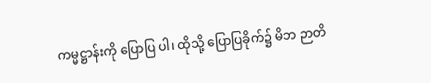ကမ္မဋ္ဌာန်းကို ပြောပြ ပါ၊ ထိုသို့ ပြောပြခိုက်၌ မိဘ ဉာတိ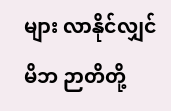များ လာနိုင်လျှင် မိဘ ဉာတိတို့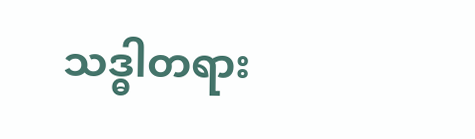သဒ္ဓါတရား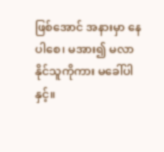ဖြစ်အောင် အနားမှာ နေပါစေ၊ မအား၍ မလာနိုင်သူကိုကား မခေါ်ပါနှင့်။